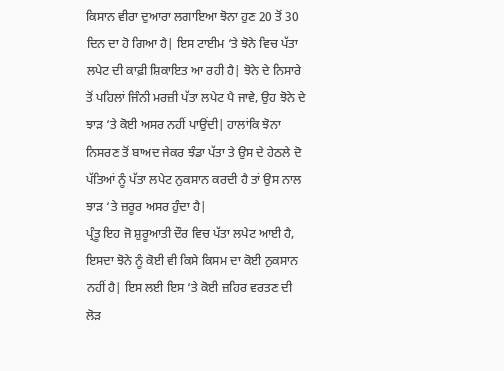ਕਿਸਾਨ ਵੀਰਾ ਦੁਆਰਾ ਲਗਾਇਆ ਝੋਨਾ ਹੁਣ 20 ਤੋਂ 30 ਦਿਨ ਦਾ ਹੋ ਗਿਆ ਹੈ| ਇਸ ਟਾਈਮ ‘ਤੇ ਝੋਨੇ ਵਿਚ ਪੱਤਾ ਲਪੇਟ ਦੀ ਕਾਫ਼ੀ ਸ਼ਿਕਾਇਤ ਆ ਰਹੀ ਹੈ| ਝੋਨੇ ਦੇ ਨਿਸਾਰੇ ਤੋਂ ਪਹਿਲਾਂ ਜਿੰਨੀ ਮਰਜ਼ੀ ਪੱਤਾ ਲਪੇਟ ਪੈ ਜਾਵੇ, ਉਹ ਝੋਨੇ ਦੇ ਝਾੜ ‘ਤੇ ਕੋਈ ਅਸਰ ਨਹੀਂ ਪਾਉਂਦੀ| ਹਾਲਾਂਕਿ ਝੋਨਾ ਨਿਸਰਣ ਤੋਂ ਬਾਅਦ ਜੇਕਰ ਝੰਡਾ ਪੱਤਾ ਤੇ ਉਸ ਦੇ ਹੇਠਲੇ ਦੋ ਪੱਤਿਆਂ ਨੂੰ ਪੱਤਾ ਲਪੇਟ ਨੁਕਸਾਨ ਕਰਦੀ ਹੈ ਤਾਂ ਉਸ ਨਾਲ ਝਾੜ ‘ਤੇ ਜ਼ਰੂਰ ਅਸਰ ਹੁੰਦਾ ਹੈ|
ਪ੍ਰੰਤੂ ਇਹ ਜੋ ਸ਼ੁਰੂਆਤੀ ਦੌਰ ਵਿਚ ਪੱਤਾ ਲਪੇਟ ਆਈ ਹੈ, ਇਸਦਾ ਝੋਨੇ ਨੂੰ ਕੋਈ ਵੀ ਕਿਸੇ ਕਿਸਮ ਦਾ ਕੋਈ ਨੁਕਸਾਨ ਨਹੀਂ ਹੈ| ਇਸ ਲਈ ਇਸ ‘ਤੇ ਕੋਈ ਜ਼ਹਿਰ ਵਰਤਣ ਦੀ ਲੋੜ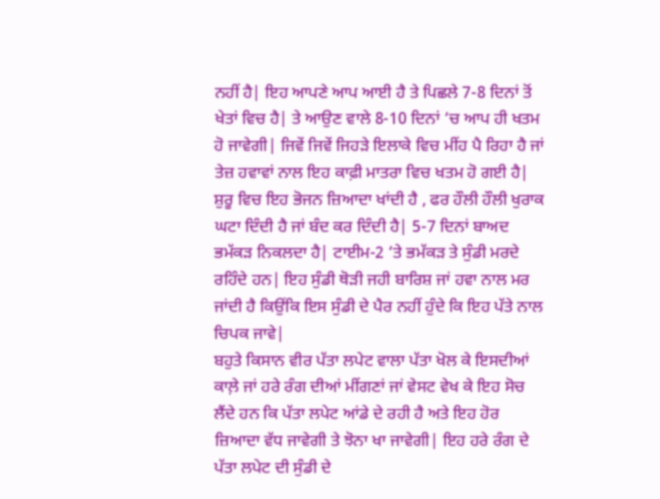ਨਹੀਂ ਹੈ| ਇਹ ਆਪਣੇ ਆਪ ਆਈ ਹੈ ਤੇ ਪਿਛਲੇ 7-8 ਦਿਨਾਂ ਤੋਂ ਖੇਤਾਂ ਵਿਚ ਹੈ| ਤੇ ਆਉਣ ਵਾਲੇ 8-10 ਦਿਨਾਂ ‘ਚ ਆਪ ਹੀ ਖਤਮ ਹੋ ਜਾਵੇਗੀ| ਜਿਵੇਂ ਜਿਵੇਂ ਜਿਹੜੇ ਇਲਾਕੇ ਵਿਚ ਮੀਂਹ ਪੈ ਰਿਹਾ ਹੈ ਜਾਂ ਤੇਜ਼ ਹਵਾਵਾਂ ਨਾਲ ਇਹ ਕਾਫ਼ੀ ਮਾਤਰਾ ਵਿਚ ਖਤਮ ਹੋ ਗਈ ਹੈ|
ਸ਼ੁਰੂ ਵਿਚ ਇਹ ਭੋਜਨ ਜ਼ਿਆਦਾ ਖਾਂਦੀ ਹੈ , ਫਰ ਹੌਲੀ ਹੌਲੀ ਖੁਰਾਕ ਘਟਾ ਦਿੰਦੀ ਹੈ ਜਾਂ ਬੰਦ ਕਰ ਦਿੰਦੀ ਹੈ| 5-7 ਦਿਨਾਂ ਬਾਅਦ ਭਮੱਕੜ ਨਿਕਲਦਾ ਹੈ| ਟਾਈਮ-2 ‘ਤੇ ਭਮੱਕੜ ਤੇ ਸੁੰਡੀ ਮਰਦੇ ਰਹਿੰਦੇ ਹਨ| ਇਹ ਸੁੰਡੀ ਥੋੜੀ ਜਹੀ ਬਾਰਿਸ਼ ਜਾਂ ਹਵਾ ਨਾਲ ਮਰ ਜਾਂਦੀ ਹੈ ਕਿਉਂਕਿ ਇਸ ਸੁੰਡੀ ਦੇ ਪੈਰ ਨਹੀਂ ਹੁੰਦੇ ਕਿ ਇਹ ਪੱਤੇ ਨਾਲ ਚਿਪਕ ਜਾਵੇ|
ਬਹੁਤੇ ਕਿਸਾਨ ਵੀਰ ਪੱਤਾ ਲਪੇਟ ਵਾਲਾ ਪੱਤਾ ਖੋਲ ਕੇ ਇਸਦੀਆਂ ਕਾਲ਼ੇ ਜਾਂ ਹਰੇ ਰੰਗ ਦੀਆਂ ਮੀਂਗਣਾਂ ਜਾਂ ਵੇਸਟ ਵੇਖ ਕੇ ਇਹ ਸੋਚ ਲੈਂਦੇ ਹਨ ਕਿ ਪੱਤਾ ਲਪੇਟ ਆਂਡੇ ਦੇ ਰਹੀ ਹੈ ਅਤੇ ਇਹ ਹੋਰ ਜ਼ਿਆਦਾ ਵੱਧ ਜਾਵੇਗੀ ਤੇ ਝੋਨਾ ਖਾ ਜਾਵੇਗੀ| ਇਹ ਹਰੇ ਰੰਗ ਦੇ ਪੱਤਾ ਲਪੇਟ ਦੀ ਸੁੰਡੀ ਦੇ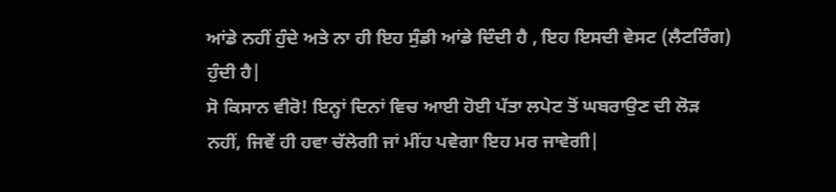ਆਂਡੇ ਨਹੀਂ ਹੁੰਦੇ ਅਤੇ ਨਾ ਹੀ ਇਹ ਸੁੰਡੀ ਆਂਡੇ ਦਿੰਦੀ ਹੈ , ਇਹ ਇਸਦੀ ਵੇਸਟ (ਲੈਟਰਿੰਗ) ਹੁੰਦੀ ਹੈ|
ਸੋ ਕਿਸਾਨ ਵੀਰੋ! ਇਨ੍ਹਾਂ ਦਿਨਾਂ ਵਿਚ ਆਈ ਹੋਈ ਪੱਤਾ ਲਪੇਟ ਤੋਂ ਘਬਰਾਉਣ ਦੀ ਲੋੜ ਨਹੀਂ, ਜਿਵੇਂ ਹੀ ਹਵਾ ਚੱਲੇਗੀ ਜਾਂ ਮੀਂਹ ਪਵੇਗਾ ਇਹ ਮਰ ਜਾਵੇਗੀ|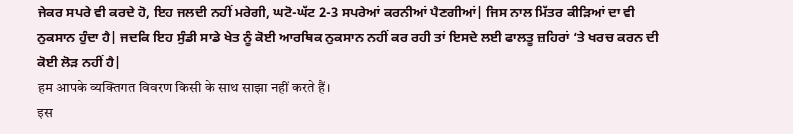ਜੇਕਰ ਸਪਰੇ ਵੀ ਕਰਦੇ ਹੋ, ਇਹ ਜਲਦੀ ਨਹੀਂ ਮਰੇਗੀ, ਘਟੋ-ਘੱਟ 2-3 ਸਪਰੇਆਂ ਕਰਨੀਆਂ ਪੈਣਗੀਆਂ| ਜਿਸ ਨਾਲ ਮਿੱਤਰ ਕੀੜਿਆਂ ਦਾ ਵੀ ਨੁਕਸਾਨ ਹੁੰਦਾ ਹੈ| ਜਦਕਿ ਇਹ ਸੁੰਡੀ ਸਾਡੇ ਖੇਤ ਨੂੰ ਕੋਈ ਆਰਥਿਕ ਨੁਕਸਾਨ ਨਹੀਂ ਕਰ ਰਹੀ ਤਾਂ ਇਸਦੇ ਲਈ ਫਾਲਤੂ ਜ਼ਹਿਰਾਂ ‘ਤੇ ਖਰਚ ਕਰਨ ਦੀ ਕੋਈ ਲੋੜ ਨਹੀਂ ਹੈ|
हम आपके व्यक्तिगत विवरण किसी के साथ साझा नहीं करते हैं।
इस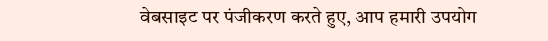वेबसाइट पर पंजीकरण करते हुए, आप हमारी उपयोग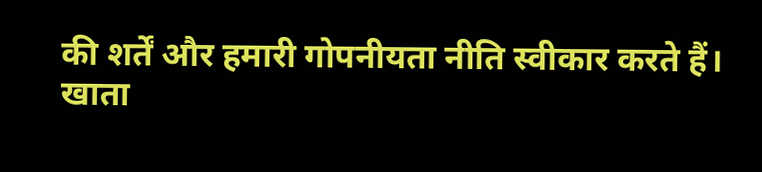की शर्तें और हमारी गोपनीयता नीति स्वीकार करते हैं।
खाता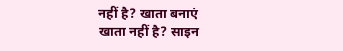नहीं है? खाता बनाएं
खाता नहीं है? साइन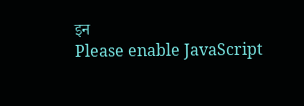इन
Please enable JavaScript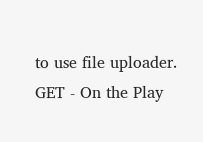to use file uploader.
GET - On the Play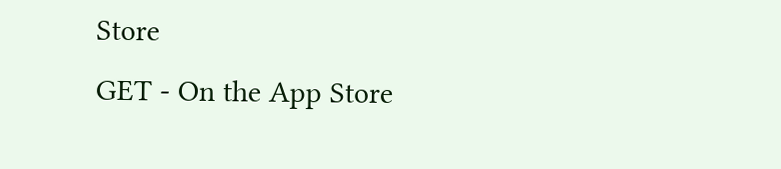Store
GET - On the App Store